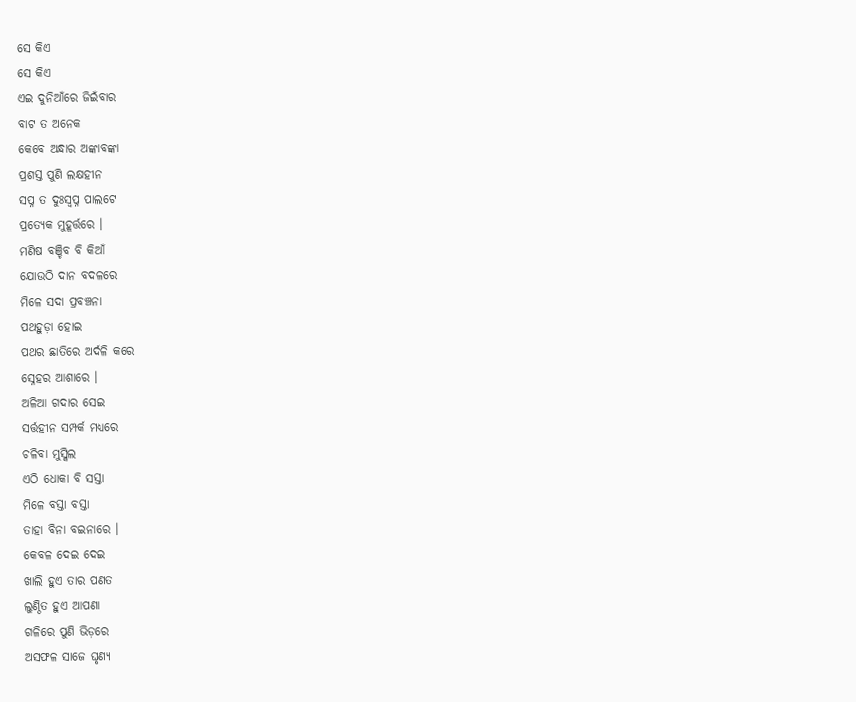ସେ କିଏ
ସେ କିଏ
ଏଇ ଦୁନିଆଁରେ ଜିଇଁବାର
ବାଟ ତ ଅନେକ
କେବେ ଅନ୍ଧାର ଅଙ୍କାବଙ୍କା
ପ୍ରଶସ୍ତ ପୁଣି ଲକ୍ଷହୀନ
ସପ୍ନ ତ ଦୁଃସ୍ୱପ୍ନ ପାଲଟେ
ପ୍ରତ୍ୟେକ ମୁହୂର୍ତ୍ତରେ ।
ମଣିଷ ବଞ୍ଚିବ ବି କିଆଁ
ଯୋଉଠି ଦାନ ବଦଳରେ
ମିଳେ ସଦା ପ୍ରବଞ୍ଚନା
ପଥହୁଡ଼ା ହୋଇ
ପଥର ଛାତିରେ ଅର୍ଦଳି କରେ
ସ୍ନେହର ଆଶାରେ ।
ଅଳିଆ ଗଦାର ସେଇ
ସର୍ତ୍ତହୀନ ସମ୍ପର୍କ ମଧ୍ୟରେ
ଚଳିବା ମୁସ୍କିଲ
ଏଠି ଧୋକା ବି ସସ୍ତା
ମିଳେ ବସ୍ତା ବସ୍ତା
ତାହା ବିନା ବଇନାରେ ।
କେବଳ ଦେଇ ଦେଇ
ଖାଲି ହୁଏ ତାର ପଣତ
ଲୁଣ୍ଠିତ ହୁଏ ଆପଣା
ଗଳିରେ ପୁଣି ଭିଡ଼ରେ
ଅସଫଳ ସାଜେ ଘୃଣ୍ୟ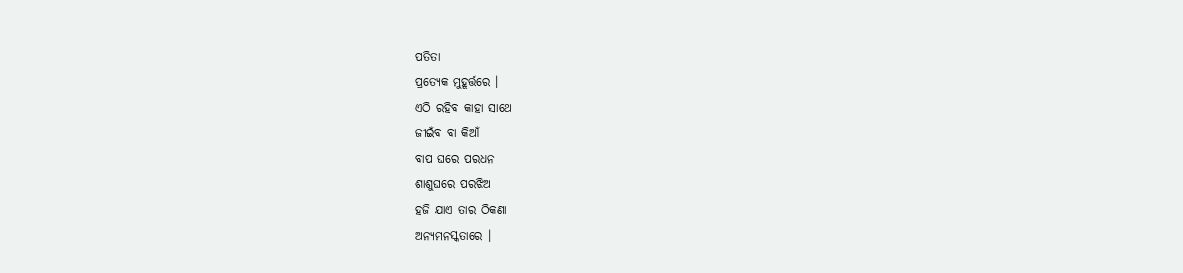ପତିତା
ପ୍ରତ୍ୟେକ ମୁହୂର୍ତ୍ତରେ ।
ଏଠି ରହିବ କାହା ସାଥେ
ଜୀଇଁବ ବା କିଆଁ
ବାପ ଘରେ ପରଧନ
ଶାଶୁଘରେ ପରଝିଅ
ହଜି ଯାଏ ତାର ଠିକଣା
ଅନ୍ୟମନସ୍କତାରେ ।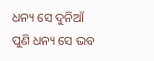ଧନ୍ୟ ସେ ଦୁନିଆଁ
ପୁଣି ଧନ୍ୟ ସେ ଭବ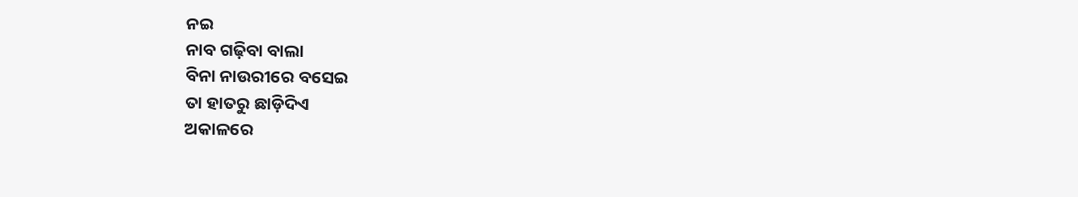ନଇ
ନାବ ଗଢ଼ିବା ବାଲା
ବିନା ନାଉରୀରେ ବସେଇ
ତା ହାତରୁ ଛାଡ଼ିଦିଏ
ଅକାଳରେ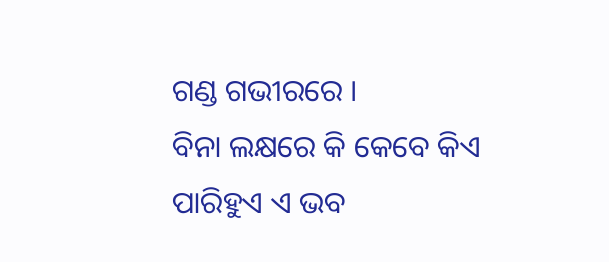ଗଣ୍ଡ ଗଭୀରରେ ।
ବିନା ଲକ୍ଷରେ କି କେବେ କିଏ
ପାରିହୁଏ ଏ ଭବ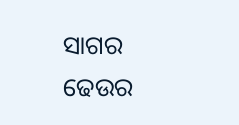ସାଗର
ଢେଉର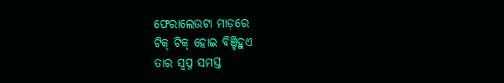ଫେରାଲେଉଟା ମାଡ଼ରେ
ଟିକ୍ ଟିକ୍ ହୋଇ ବିଞ୍ଚିହୁଏ
ତାର ସ୍ବପ୍ନ ସମସ୍ତ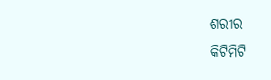ଶରୀର
କିଟିମିଟି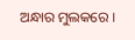ଅନ୍ଧାର ମୁଲକରେ ।